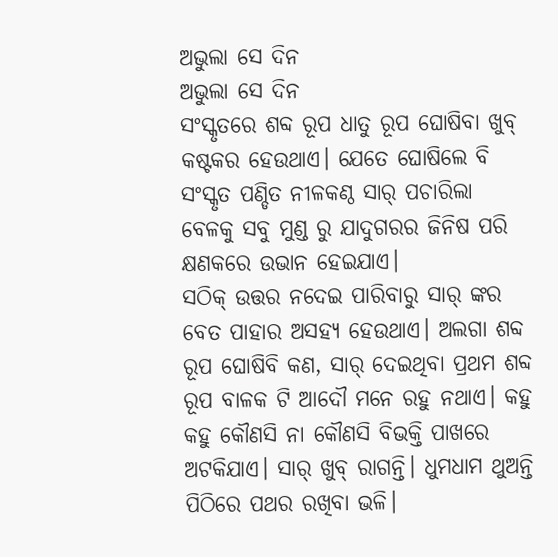ଅଭୁଲା ସେ ଦିନ
ଅଭୁଲା ସେ ଦିନ
ସଂସ୍କୃତରେ ଶବ୍ଦ ରୂପ ଧାତୁ ରୂପ ଘୋଷିବା ଖୁବ୍ କଷ୍ଟକର ହେଉଥାଏ। ଯେତେ ଘୋଷିଲେ ବି ସଂସ୍କୃତ ପଣ୍ଡିତ ନୀଳକଣ୍ଠ ସାର୍ ପଚାରିଲା ବେଳକୁ ସବୁ ମୁଣ୍ଡ ରୁ ଯାଦୁଗରର ଜିନିଷ ପରି କ୍ଷଣକରେ ଉଭାନ ହେଇଯାଏ।
ସଠିକ୍ ଉତ୍ତର ନଦେଇ ପାରିବାରୁ ସାର୍ ଙ୍କର ବେତ ପାହାର ଅସହ୍ୟ ହେଉଥାଏ। ଅଲଗା ଶବ୍ଦ ରୂପ ଘୋଷିବି କଣ, ସାର୍ ଦେଇଥିବା ପ୍ରଥମ ଶବ୍ଦ ରୂପ ବାଳକ ଟି ଆଦୌ ମନେ ରହୁ ନଥାଏ। କହୁ କହୁ କୌଣସି ନା କୌଣସି ବିଭକ୍ତି ପାଖରେ ଅଟକିଯାଏ। ସାର୍ ଖୁବ୍ ରାଗନ୍ତି। ଧୁମଧାମ ଥୁଅନ୍ତି ପିଠିରେ ପଥର ରଖିବା ଭଳି।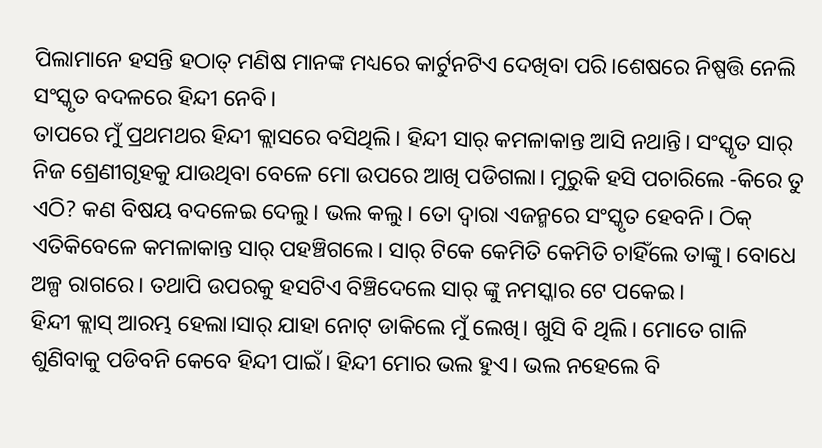ପିଲାମାନେ ହସନ୍ତି ହଠାତ୍ ମଣିଷ ମାନଙ୍କ ମଧ୍ୟରେ କାର୍ଟୁନଟିଏ ଦେଖିବା ପରି।ଶେଷରେ ନିଷ୍ପତ୍ତି ନେଲି ସଂସ୍କୃତ ବଦଳରେ ହିନ୍ଦୀ ନେବି।
ତାପରେ ମୁଁ ପ୍ରଥମଥର ହିନ୍ଦୀ କ୍ଲାସରେ ବସିଥିଲି। ହିନ୍ଦୀ ସାର୍ କମଳାକାନ୍ତ ଆସି ନଥାନ୍ତି। ସଂସ୍କୃତ ସାର୍ ନିଜ ଶ୍ରେଣୀଗୃହକୁ ଯାଉଥିବା ବେଳେ ମୋ ଉପରେ ଆଖି ପଡିଗଲା। ମୁରୁକି ହସି ପଚାରିଲେ -କିରେ ତୁ ଏଠି? କଣ ବିଷୟ ବଦଳେଇ ଦେଲୁ। ଭଲ କଲୁ। ତୋ ଦ୍ୱାରା ଏଜନ୍ମରେ ସଂସ୍କୃତ ହେବନି। ଠିକ୍ ଏତିକିବେଳେ କମଳାକାନ୍ତ ସାର୍ ପହଞ୍ଚିଗଲେ। ସାର୍ ଟିକେ କେମିତି କେମିତି ଚାହିଁଲେ ତାଙ୍କୁ। ବୋଧେ ଅଳ୍ପ ରାଗରେ। ତଥାପି ଉପରକୁ ହସଟିଏ ବିଞ୍ଚିଦେଲେ ସାର୍ ଙ୍କୁ ନମସ୍କାର ଟେ ପକେଇ।
ହିନ୍ଦୀ କ୍ଲାସ୍ ଆରମ୍ଭ ହେଲା।ସାର୍ ଯାହା ନୋଟ୍ ଡାକିଲେ ମୁଁ ଲେଖି। ଖୁସି ବି ଥିଲି। ମୋତେ ଗାଳି ଶୁଣିବାକୁ ପଡିବନି କେବେ ହିନ୍ଦୀ ପାଇଁ। ହିନ୍ଦୀ ମୋର ଭଲ ହୁଏ। ଭଲ ନହେଲେ ବି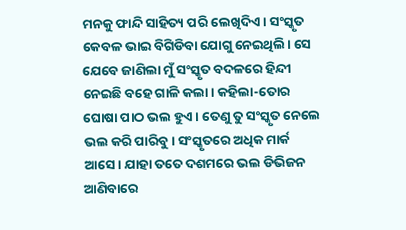ମନକୁ ଫାନ୍ଦି ସାହିତ୍ୟ ପରି ଲେଖିଦିଏ। ସଂସ୍କୃତ କେବଳ ଭାଇ ବିଗିଡିବା ଯୋଗୁ ନେଇଥିଲି। ସେ ଯେବେ ଜାଣିଲା ମୁଁ ସଂସ୍କୃତ ବଦଳରେ ହିନ୍ଦୀ ନେଇଛି ବହେ ଗାଳି କଲା। କହିଲା-ତୋର ଘୋଷା ପାଠ ଭଲ ହୁଏ। ତେଣୁ ତୁ ସଂସ୍କୃତ ନେଲେ ଭଲ କରି ପାରିବୁ। ସଂସ୍କୃତରେ ଅଧିକ ମାର୍କ ଆସେ। ଯାହା ତତେ ଦଶମରେ ଭଲ ଡିଭିଜନ ଆଣିବାରେ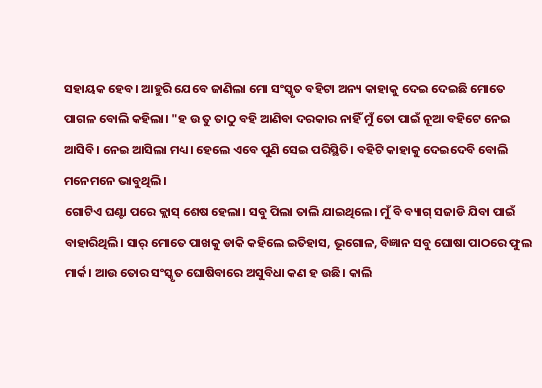ସହାୟକ ହେବ। ଆହୁରି ଯେବେ ଜାଣିଲା ମୋ ସଂସ୍କୃତ ବହିଟା ଅନ୍ୟ କାହାକୁ ଦେଇ ଦେଇଛି ମୋତେ ପାଗଳ ବୋଲି କହିଲା। "ହ ଉ ତୁ ତାଠୁ ବହି ଆଣିବା ଦରକାର ନାହିଁ ମୁଁ ତୋ ପାଇଁ ନୂଆ ବହିଟେ ନେଇ ଆସିବି। ନେଇ ଆସିଲା ମଧ୍ୟ। ହେଲେ ଏବେ ପୁଣି ସେଇ ପରିସ୍ଥିତି। ବହିଟି କାହାକୁ ଦେଇଦେବି ବୋଲି ମନେମନେ ଭାବୁଥିଲି।
ଗୋଟିଏ ଘଣ୍ଟା ପରେ କ୍ଲାସ୍ ଶେଷ ହେଲା। ସବୁ ପିଲା ତାଲି ଯାଇଥିଲେ। ମୁଁ ବି ବ୍ୟାଗ୍ ସଜାଡି ଯିବା ପାଇଁ ବାହାରିଥିଲି। ସାର୍ ମୋତେ ପାଖକୁ ଡାକି କହିଲେ ଇତିହାସ, ଭୂଗୋଳ, ବିଜ୍ଞାନ ସବୁ ଘୋଷା ପାଠରେ ଫୁଲ ମାର୍କ। ଆଉ ତୋର ସଂସ୍କୃତ ଘୋଷିବାରେ ଅସୁବିଧା କଣ ହ ଉଛି। କାଲି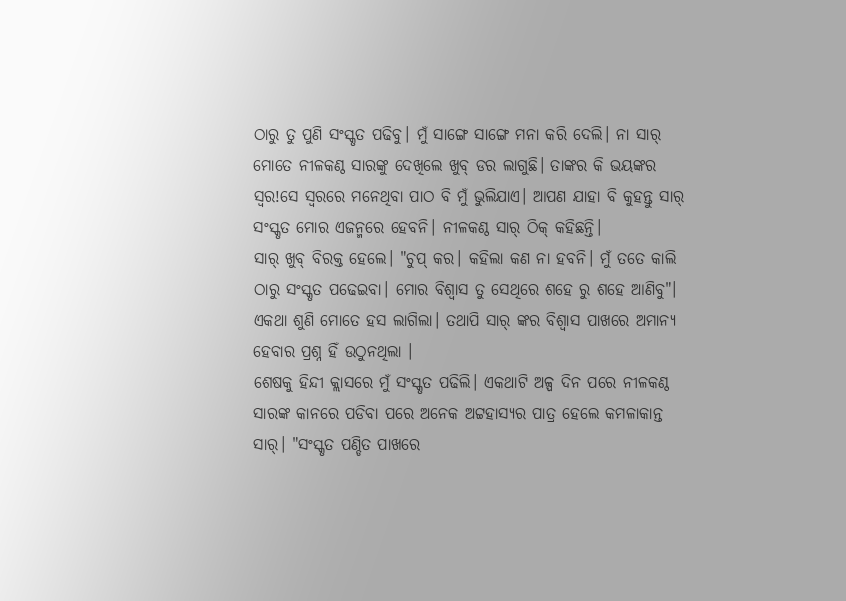ଠାରୁ ତୁ ପୁଣି ସଂସ୍କୃତ ପଢିବୁ। ମୁଁ ସାଙ୍ଗେ ସାଙ୍ଗେ ମନା କରି ଦେଲି। ନା ସାର୍ ମୋତେ ନୀଳକଣ୍ଠ ସାରଙ୍କୁ ଦେଖିଲେ ଖୁବ୍ ଡର ଲାଗୁଛି। ତାଙ୍କର କି ଭୟଙ୍କର ସ୍ୱର!ସେ ସ୍ୱରରେ ମନେଥିବା ପାଠ ବି ମୁଁ ଭୁଲିଯାଏ। ଆପଣ ଯାହା ବି କୁହନ୍ତୁ ସାର୍ ସଂସ୍କୃତ ମୋର ଏଜନ୍ମରେ ହେବନି। ନୀଳକଣ୍ଠ ସାର୍ ଠିକ୍ କହିଛନ୍ତି।
ସାର୍ ଖୁବ୍ ବିରକ୍ତ ହେଲେ। "ଚୁପ୍ କର। କହିଲା କଣ ନା ହବନି। ମୁଁ ତତେ କାଲି ଠାରୁ ସଂସ୍କୃତ ପଢେଇବା। ମୋର ବିଶ୍ୱାସ ତୁ ସେଥିରେ ଶହେ ରୁ ଶହେ ଆଣିବୁ"। ଏକଥା ଶୁଣି ମୋତେ ହସ ଲାଗିଲା। ତଥାପି ସାର୍ ଙ୍କର ବିଶ୍ୱାସ ପାଖରେ ଅମାନ୍ୟ ହେବାର ପ୍ରଶ୍ନ ହିଁ ଉଠୁନଥିଲା ।
ଶେଷକୁ ହିନ୍ଦୀ କ୍ଲାସରେ ମୁଁ ସଂସ୍କୃତ ପଢିଲି। ଏକଥାଟି ଅଳ୍ପ ଦିନ ପରେ ନୀଳକଣ୍ଠ ସାରଙ୍କ କାନରେ ପଡିବା ପରେ ଅନେକ ଅଟ୍ଟହାସ୍ୟର ପାତ୍ର ହେଲେ କମଳାକାନ୍ତ ସାର୍। "ସଂସ୍କୃତ ପଣ୍ଡିତ ପାଖରେ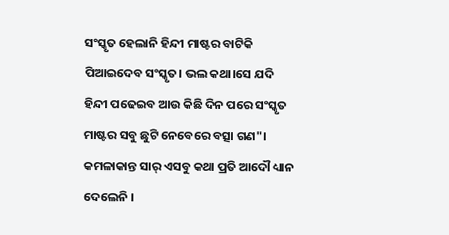ସଂସ୍କୃତ ହେଲାନି ହିନ୍ଦୀ ମାଷ୍ଟର ବାଟିକି ପିଆଇଦେବ ସଂସ୍କୃତ। ଭଲ କଥା।ସେ ଯଦି ହିନ୍ଦୀ ପଢେଇବ ଆଉ କିଛି ଦିନ ପରେ ସଂସ୍କୃତ ମାଷ୍ଟର ସବୁ ଛୁଟି ନେବେରେ ବତ୍ସା ଗଣ"।
କମଳାକାନ୍ତ ସାର୍ ଏସବୁ କଥା ପ୍ରତି ଆଦୌ ଧ୍ୟାନ ଦେଲେନି ।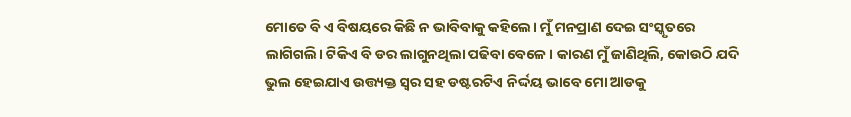ମୋତେ ବି ଏ ବିଷୟରେ କିଛି ନ ଭାବିବାକୁ କହିଲେ। ମୁଁ ମନପ୍ରାଣ ଦେଇ ସଂସ୍କୃତରେ ଲାଗିଗଲି। ଟିକିଏ ବି ଡର ଲାଗୁନଥିଲା ପଢିବା ବେଳେ । କାରଣ ମୁଁ ଜାଣିଥିଲି, କୋଉଠି ଯଦି ଭୁଲ ହେଇଯାଏ ଉତ୍ତ୍ୟକ୍ତ ସ୍ୱର ସହ ଡଷ୍ଟରଟିଏ ନିର୍ଦ୍ଦୟ ଭାବେ ମୋ ଆଡକୁ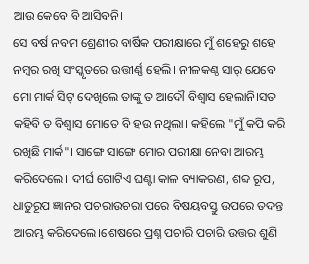ଆଉ କେବେ ବି ଆସିବନି।
ସେ ବର୍ଷ ନବମ ଶ୍ରେଣୀର ବାର୍ଷିକ ପରୀକ୍ଷାରେ ମୁଁ ଶହେରୁ ଶହେ ନମ୍ବର ରଖି ସଂସ୍କୃତରେ ଉତ୍ତୀର୍ଣ୍ଣ ହେଲି। ନୀଳକଣ୍ଠ ସାର୍ ଯେବେ ମୋ ମାର୍କ ସିଟ୍ ଦେଖିଲେ ତାଙ୍କୁ ତ ଆଦୌ ବିଶ୍ୱାସ ହେଲାନି।ସତ କହିବି ତ ବିଶ୍ୱାସ ମୋତେ ବି ହଉ ନଥିଲା। କହିଲେ "ମୁଁ କପି କରି ରଖିଛି ମାର୍କ"। ସାଙ୍ଗେ ସାଙ୍ଗେ ମୋର ପରୀକ୍ଷା ନେବା ଆରମ୍ଭ କରିଦେଲେ। ଦୀର୍ଘ ଗୋଟିଏ ଘଣ୍ଟା କାଳ ବ୍ୟାକରଣ, ଶବ୍ଦ ରୂପ, ଧାତୁରୂପ ଜ୍ଞାନର ପଚରାଉଚରା ପରେ ବିଷୟବସ୍ତୁ ଉପରେ ତଦନ୍ତ ଆରମ୍ଭ କରିଦେଲେ।ଶେଷରେ ପ୍ରଶ୍ନ ପଚାରି ପଚାରି ଉତ୍ତର ଶୁଣି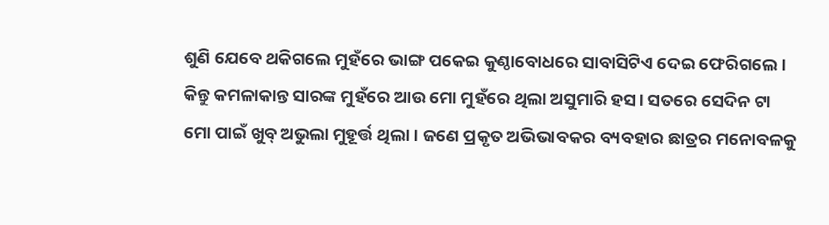ଶୁଣି ଯେବେ ଥକିଗଲେ ମୁହଁରେ ଭାଙ୍ଗ ପକେଇ କୁଣ୍ଠାବୋଧରେ ସାବାସିଟିଏ ଦେଇ ଫେରିଗଲେ। କିନ୍ତୁ କମଳାକାନ୍ତ ସାରଙ୍କ ମୁହଁରେ ଆଉ ମୋ ମୁହଁରେ ଥିଲା ଅସୁମାରି ହସ। ସତରେ ସେଦିନ ଟା ମୋ ପାଇଁ ଖୁବ୍ ଅଭୁଲା ମୁହୂର୍ତ୍ତ ଥିଲା। ଜଣେ ପ୍ରକୃତ ଅଭିଭାବକର ବ୍ୟବହାର ଛାତ୍ରର ମନୋବଳକୁ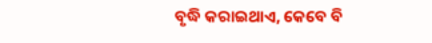ବୃଦ୍ଧି କରାଇଥାଏ, କେବେ ବି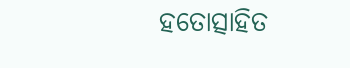ହତୋତ୍ସାହିତ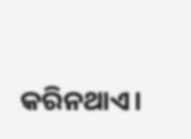କରିନଥାଏ।